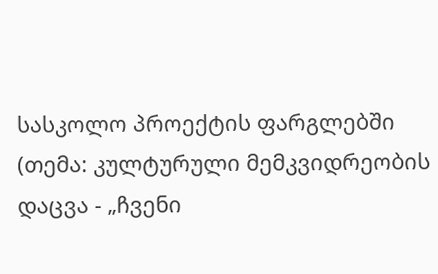სასკოლო პროექტის ფარგლებში (თემა: კულტურული მემკვიდრეობის დაცვა - „ჩვენი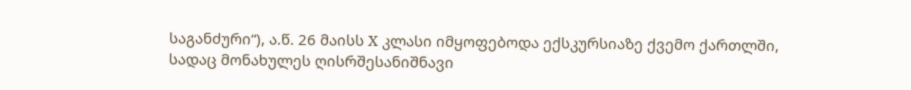საგანძური“), ა.წ. 26 მაისს X კლასი იმყოფებოდა ექსკურსიაზე ქვემო ქართლში, სადაც მონახულეს ღისრშესანიშნავი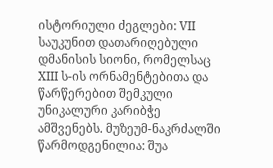ისტორიული ძეგლები: VII საუკუნით დათარიღებული დმანისის სიონი, რომელსაც XIII ს-ის ორნამენტებითა და წარწერებით შემკული უნიკალური კარიბჭე ამშვენებს. მუზეუმ-ნაკრძალში წარმოდგენილია: შუა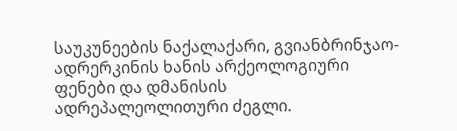საუკუნეების ნაქალაქარი, გვიანბრინჯაო-ადრერკინის ხანის არქეოლოგიური ფენები და დმანისის ადრეპალეოლითური ძეგლი.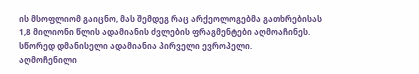ის მსოფლიომ გაიცნო, მას შემდეგ რაც არქეოლოგებმა გათხრებისას 1,8 მილიონი წლის ადამიანის ძვლების ფრაგმენტები აღმოაჩინეს. სწორედ დმანისელი ადამიანია პირველი ევროპელი.
აღმოჩენილი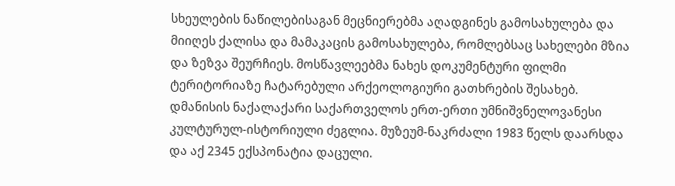სხეულების ნაწილებისაგან მეცნიერებმა აღადგინეს გამოსახულება და მიიღეს ქალისა და მამაკაცის გამოსახულება, რომლებსაც სახელები მზია და ზეზვა შეურჩიეს. მოსწავლეებმა ნახეს დოკუმენტური ფილმი ტერიტორიაზე ჩატარებული არქეოლოგიური გათხრების შესახებ.
დმანისის ნაქალაქარი საქართველოს ერთ-ერთი უმნიშვნელოვანესი კულტურულ-ისტორიული ძეგლია. მუზეუმ-ნაკრძალი 1983 წელს დაარსდა და აქ 2345 ექსპონატია დაცული.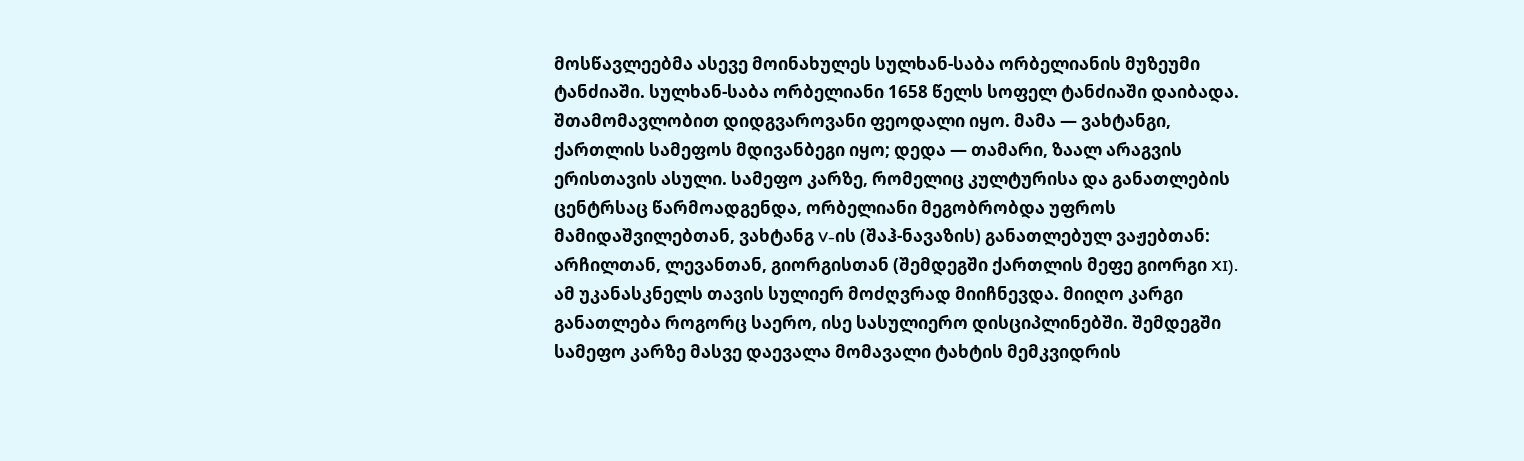მოსწავლეებმა ასევე მოინახულეს სულხან-საბა ორბელიანის მუზეუმი ტანძიაში. სულხან-საბა ორბელიანი 1658 წელს სოფელ ტანძიაში დაიბადა. შთამომავლობით დიდგვაროვანი ფეოდალი იყო. მამა — ვახტანგი, ქართლის სამეფოს მდივანბეგი იყო; დედა — თამარი, ზაალ არაგვის ერისთავის ასული. სამეფო კარზე, რომელიც კულტურისა და განათლების ცენტრსაც წარმოადგენდა, ორბელიანი მეგობრობდა უფროს მამიდაშვილებთან, ვახტანგ V-ის (შაჰ-ნავაზის) განათლებულ ვაჟებთან: არჩილთან, ლევანთან, გიორგისთან (შემდეგში ქართლის მეფე გიორგი XI). ამ უკანასკნელს თავის სულიერ მოძღვრად მიიჩნევდა. მიიღო კარგი განათლება როგორც საერო, ისე სასულიერო დისციპლინებში. შემდეგში სამეფო კარზე მასვე დაევალა მომავალი ტახტის მემკვიდრის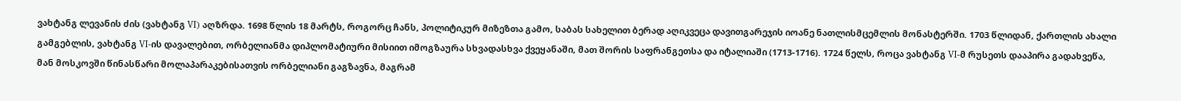ვახტანგ ლევანის ძის (ვახტანგ VI) აღზრდა. 1698 წლის 18 მარტს, როგორც ჩანს, პოლიტიკურ მიზეზთა გამო, საბას სახელით ბერად აღიკვეცა დავითგარეჯის იოანე ნათლისმცემლის მონასტერში. 1703 წლიდან, ქართლის ახალი გამგებლის, ვახტანგ VI-ის დავალებით, ორბელიანმა დიპლომატიური მისიით იმოგზაურა სხვადასხვა ქვეყანაში, მათ შორის საფრანგეთსა და იტალიაში (1713-1716). 1724 წელს, როცა ვახტანგ VI-მ რუსეთს დააპირა გადახვეწა, მან მოსკოვში წინასწარი მოლაპარაკებისათვის ორბელიანი გაგზავნა, მაგრამ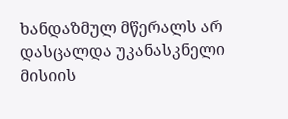ხანდაზმულ მწერალს არ დასცალდა უკანასკნელი მისიის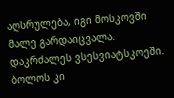აღსრულება, იგი მოსკოვში მალე გარდაიცვალა. დაკრძალეს ვსესვიატსკოეში.
ბოლოს კი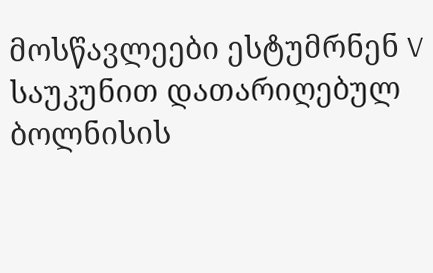მოსწავლეები ესტუმრნენ V საუკუნით დათარიღებულ ბოლნისის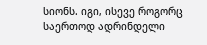სიონს. იგი, ისევე როგორც საერთოდ ადრინდელი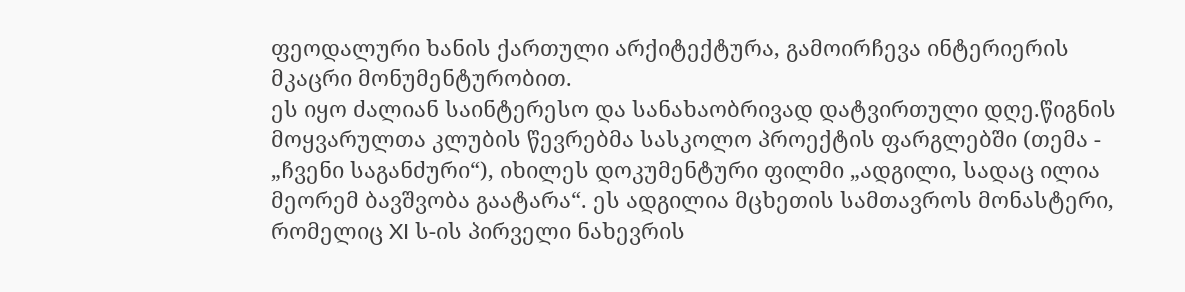ფეოდალური ხანის ქართული არქიტექტურა, გამოირჩევა ინტერიერის მკაცრი მონუმენტურობით.
ეს იყო ძალიან საინტერესო და სანახაობრივად დატვირთული დღე.წიგნის მოყვარულთა კლუბის წევრებმა სასკოლო პროექტის ფარგლებში (თემა - „ჩვენი საგანძური“), იხილეს დოკუმენტური ფილმი „ადგილი, სადაც ილია მეორემ ბავშვობა გაატარა“. ეს ადგილია მცხეთის სამთავროს მონასტერი, რომელიც XI ს-ის პირველი ნახევრის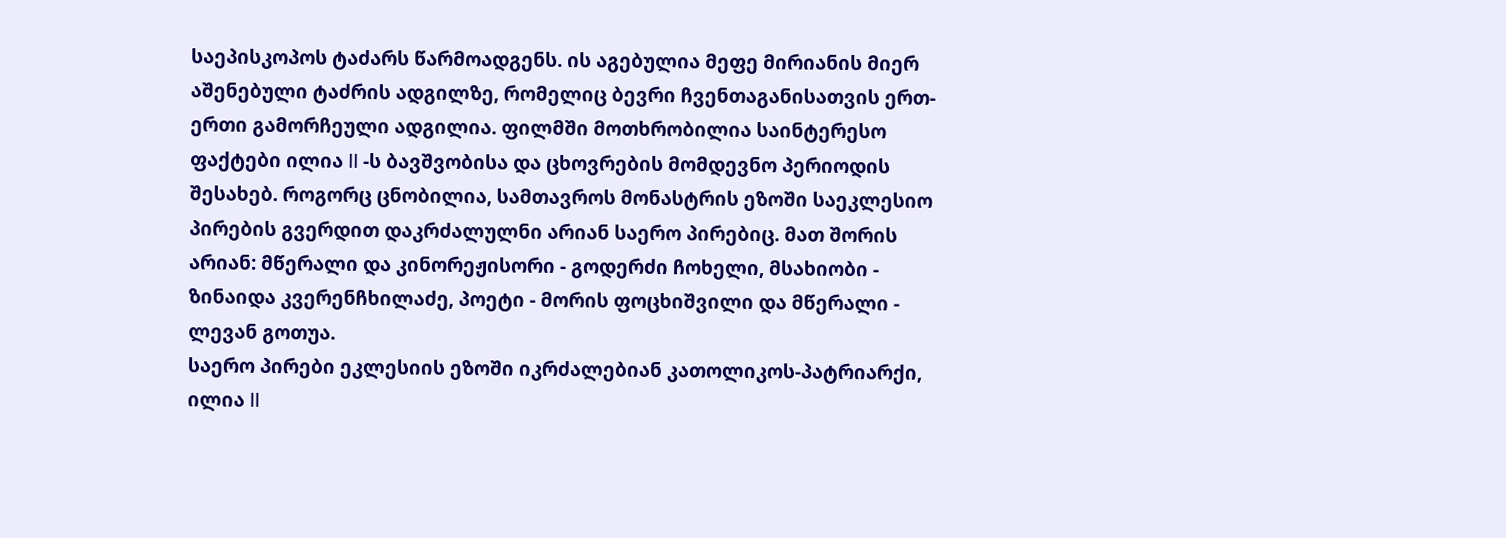საეპისკოპოს ტაძარს წარმოადგენს. ის აგებულია მეფე მირიანის მიერ აშენებული ტაძრის ადგილზე, რომელიც ბევრი ჩვენთაგანისათვის ერთ-ერთი გამორჩეული ადგილია. ფილმში მოთხრობილია საინტერესო ფაქტები ილია II -ს ბავშვობისა და ცხოვრების მომდევნო პერიოდის შესახებ. როგორც ცნობილია, სამთავროს მონასტრის ეზოში საეკლესიო პირების გვერდით დაკრძალულნი არიან საერო პირებიც. მათ შორის არიან: მწერალი და კინორეჟისორი - გოდერძი ჩოხელი, მსახიობი - ზინაიდა კვერენჩხილაძე, პოეტი - მორის ფოცხიშვილი და მწერალი - ლევან გოთუა.
საერო პირები ეკლესიის ეზოში იკრძალებიან კათოლიკოს-პატრიარქი, ილია II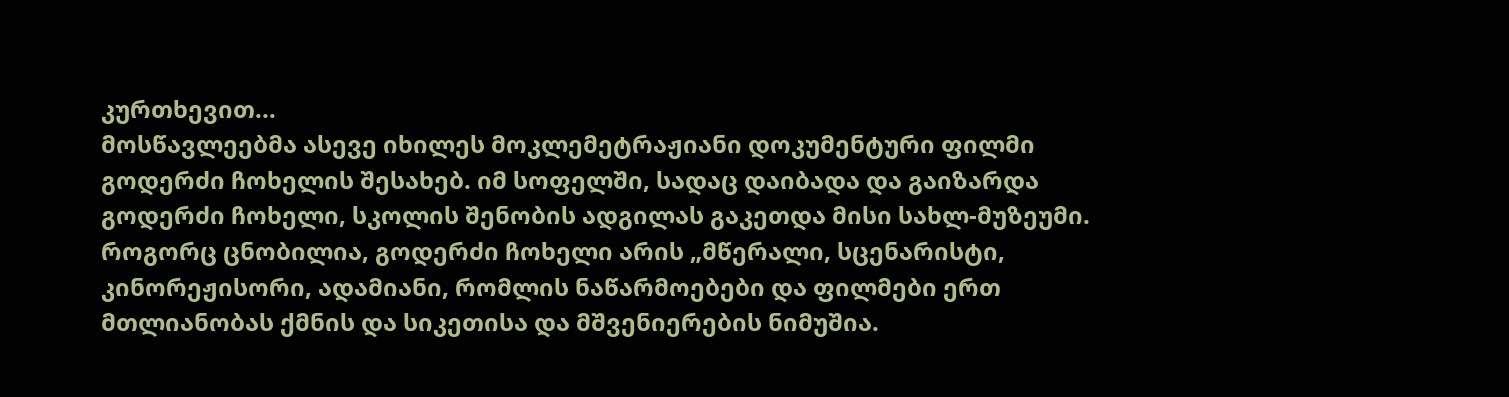კურთხევით...
მოსწავლეებმა ასევე იხილეს მოკლემეტრაჟიანი დოკუმენტური ფილმი გოდერძი ჩოხელის შესახებ. იმ სოფელში, სადაც დაიბადა და გაიზარდა გოდერძი ჩოხელი, სკოლის შენობის ადგილას გაკეთდა მისი სახლ-მუზეუმი.
როგორც ცნობილია, გოდერძი ჩოხელი არის „მწერალი, სცენარისტი, კინორეჟისორი, ადამიანი, რომლის ნაწარმოებები და ფილმები ერთ მთლიანობას ქმნის და სიკეთისა და მშვენიერების ნიმუშია.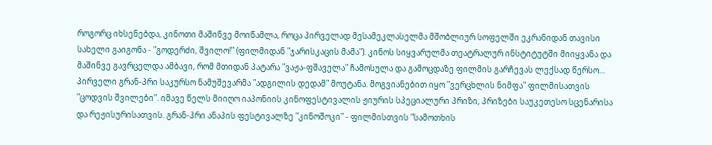როგორც იხსენებდა, კინოთი მაშინვე მოიწამლა, როცა პირველად მესამეკლასელმა მშობლიურ სოფელში ეკრანიდან თავისი სახელი გაიგონა - "გოდერძი, შვილო!" (ფილმიდან "ჯარისკაცის მამა"). კინოს სიყვარულმა თეატრალურ ინსტიტუტში მიიყვანა და მაშინვე გავრცელდა ამბავი, რომ მთიდან პატარა "ვაჟა-ფშაველა" ჩამოსულა და გამოცდაზე ფილმის გარჩევას ლექსად წერსო... პირველი გრან-პრი საკურსო ნამუშევარმა "ადგილის დედამ" მოუტანა. მოგვიანებით იყო "ვერცხლის ნიმფა" ფილმისათვის "ცოდვის შვილები". იმავე წელს მიიღო იაპონიის კინოფესტივალის ჟიურის სპეციალური პრიზი, პრიზები საუკეთესო სცენარისა და რეჟისურისათვის. გრან-პრი ანაპის ფესტივალზე "კინოშოკი" - ფილმისთვის "სამოთხის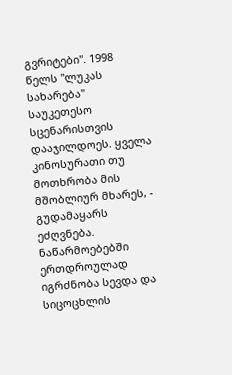გვრიტები". 1998 წელს "ლუკას სახარება" საუკეთესო სცენარისთვის დააჯილდოეს. ყველა კინოსურათი თუ მოთხრობა მის მშობლიურ მხარეს, - გუდამაყარს ეძღვნება. ნაწარმოებებში ერთდროულად იგრძნობა სევდა და სიცოცხლის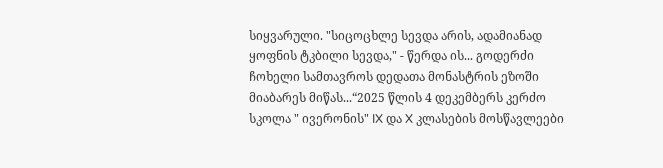სიყვარული. "სიცოცხლე სევდა არის, ადამიანად ყოფნის ტკბილი სევდა," - წერდა ის... გოდერძი ჩოხელი სამთავროს დედათა მონასტრის ეზოში მიაბარეს მიწას...“2025 წლის 4 დეკემბერს კერძო სკოლა " ივერონის" IX და X კლასების მოსწავლეები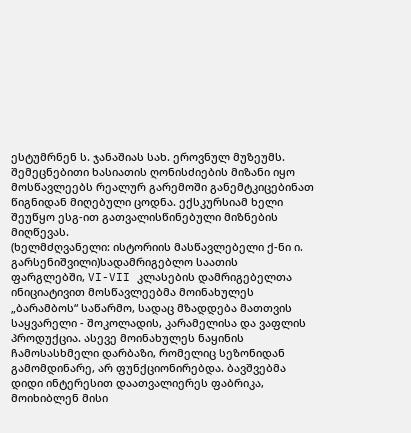ესტუმრნენ ს. ჯანაშიას სახ. ეროვნულ მუზეუმს. შემეცნებითი ხასიათის ღონისძიების მიზანი იყო მოსწავლეებს რეალურ გარემოში განემტკიცებინათ წიგნიდან მიღებული ცოდნა. ექსკურსიამ ხელი შეუწყო ესგ-ით გათვალისწინებული მიზნების მიღწევას.
(ხელმძღვანელი: ისტორიის მასწავლებელი ქ-ნი ი. გარსენიშვილი)სადამრიგებლო საათის ფარგლებში, VI-VII კლასების დამრიგებელთა ინიციატივით მოსწავლეებმა მოინახულეს „ბარამბოს“ საწარმო, სადაც მზადდება მათთვის საყვარელი - შოკოლადის, კარამელისა და ვაფლის პროდუქცია. ასევე მოინახულეს ნაყინის ჩამოსასხმელი დარბაზი, რომელიც სეზონიდან გამომდინარე, არ ფუნქციონირებდა. ბავშვებმა დიდი ინტერესით დაათვალიერეს ფაბრიკა, მოიხიბლენ მისი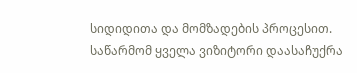სიდიდითა და მომზადების პროცესით. საწარმომ ყველა ვიზიტორი დაასაჩუქრა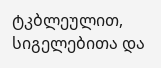ტკბლეულით, სიგელებითა და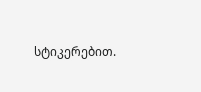სტიკერებით.